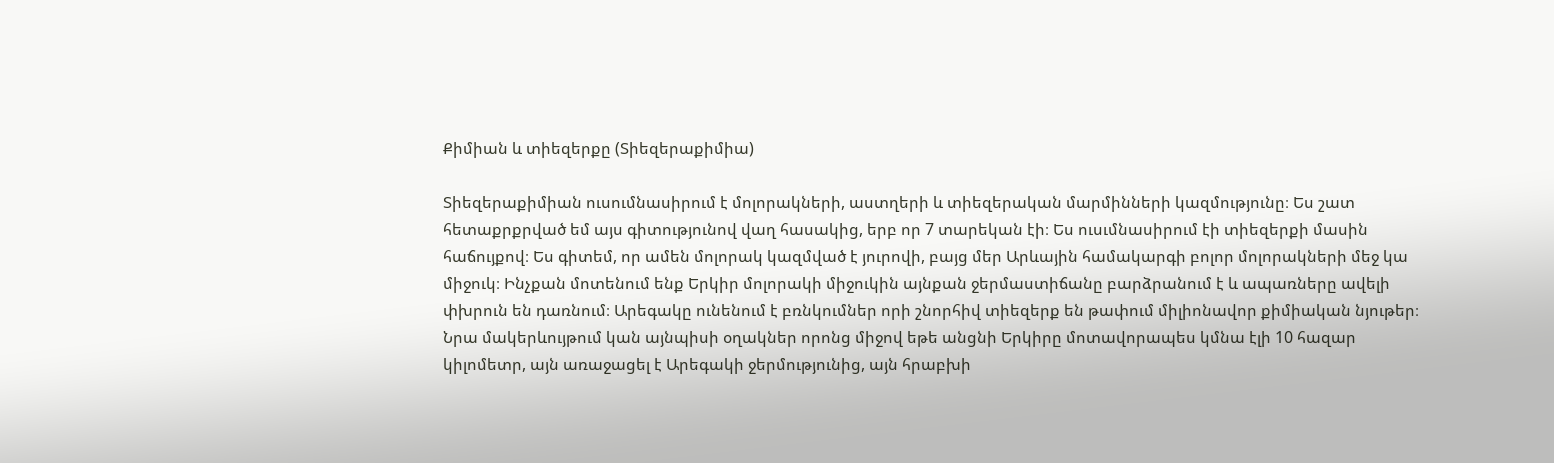Քիմիան և տիեզերքը (Տիեզերաքիմիա)

Տիեզերաքիմիան ուսումնասիրում է մոլորակների, աստղերի և տիեզերական մարմինների կազմությունը։ Ես շատ հետաքրքրված եմ այս գիտությունով վաղ հասակից, երբ որ 7 տարեկան էի։ Ես ուսւմնասիրում էի տիեզերքի մասին հաճույքով։ Ես գիտեմ, որ ամեն մոլորակ կազմված է յուրովի, բայց մեր Արևային համակարգի բոլոր մոլորակների մեջ կա միջուկ։ Ինչքան մոտենում ենք Երկիր մոլորակի միջուկին այնքան ջերմաստիճանը բարձրանում է և ապառները ավելի փխրուն են դառնում։ Արեգակը ունենում է բռնկումներ որի շնորհիվ տիեզերք են թափում միլիոնավոր քիմիական նյութեր։ Նրա մակերևույթում կան այնպիսի օղակներ որոնց միջով եթե անցնի Երկիրը մոտավորապես կմնա էլի 10 հազար կիլոմետր, այն առաջացել է Արեգակի ջերմությունից, այն հրաբխի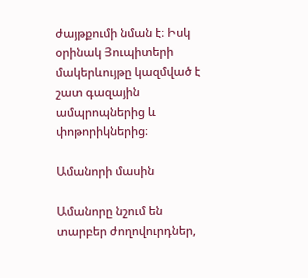ժայթքումի նման է։ Իսկ օրինակ Յուպիտերի մակերևույթը կազմված է շատ գազային ամպրոպներից և փոթորիկներից։

Ամանորի մասին

Ամանորը նշում են տարբեր ժողովուրդներ,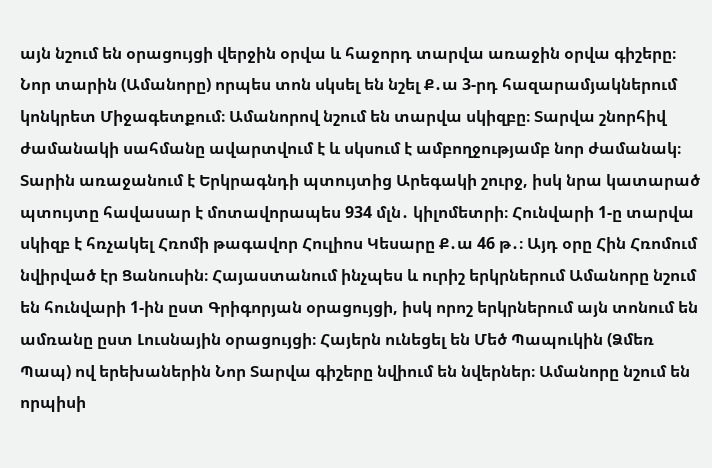այն նշում են օրացույցի վերջին օրվա և հաջորդ տարվա առաջին օրվա գիշերը։ Նոր տարին (Ամանորը) որպես տոն սկսել են նշել Ք․ա 3-րդ հազարամյակներում կոնկրետ Միջագետքում։ Ամանորով նշում են տարվա սկիզբը։ Տարվա շնորհիվ ժամանակի սահմանը ավարտվում է և սկսում է ամբողջությամբ նոր ժամանակ։ Տարին առաջանում է Երկրագնդի պտույտից Արեգակի շուրջ, իսկ նրա կատարած պտույտը հավասար է մոտավորապես 934 մլն․ կիլոմետրի։ Հունվարի 1-ը տարվա սկիզբ է հռչակել Հռոմի թագավոր Հուլիոս Կեսարը Ք․ա 46 թ․։ Այդ օրը Հին Հռոմում նվիրված էր Ցանուսին։ Հայաստանում ինչպես և ուրիշ երկրներում Ամանորը նշում են հունվարի 1-ին ըստ Գրիգորյան օրացույցի, իսկ որոշ երկրներում այն տոնում են ամռանը ըստ Լուսնային օրացույցի։ Հայերն ունեցել են Մեծ Պապուկին (Ձմեռ Պապ) ով երեխաներին Նոր Տարվա գիշերը նվիում են նվերներ։ Ամանորը նշում են որպիսի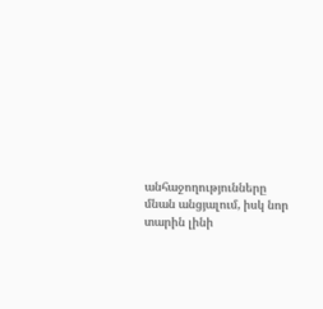անհաջողությունները մնան անցյալում, իսկ նոր տարին լինի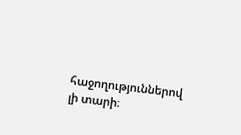հաջողություններով լի տարի։